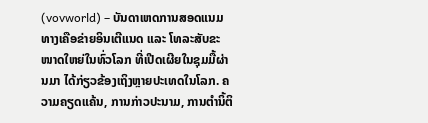(vovworld) – ບັນດາເຫດການສອດແນມທາງເຄືອຂ່າຍອິນເຕີແນດ ແລະ ໂທລະສັບຂະໜາດໃຫຍ່ໃນທົ່ວໂລກ ທີ່ເປີດເຜີຍໃນຊຸມມື້ຜ່ານມາ ໄດ້ກ່ຽວຂ້ອງເຖິງຫຼາຍປະເທດໃນໂລກ. ຄວາມຄຽດແຄ້ນ, ການກ່າວປະນາມ, ການຕຳນິ້ຕິ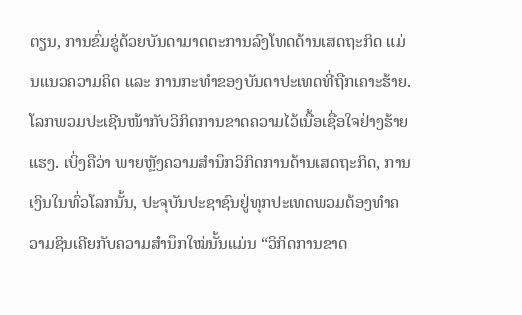ຕຽນ, ການຂົ່ມຂູ່ດ້ວຍບັນດາມາດຕະການລົງໂທດດ້ານເສດຖະກິດ ແມ່ນແນວຄວາມຄິດ ແລະ ການກະທຳຂອງບັນດາປະເທດທີ່ຖືກເຄາະຮ້າຍ. ໂລກພວມປະເຊີນໜ້າກັບວິກິດການຂາດຄວາມໄວ້ເນື້ອເຊື່ອໃຈຢ່າງຮ້າຍແຮງ. ເບິ່ງຄືວ່າ ພາຍຫຼັງຄວາມສຳນຶກວິກິດການດ້ານເສດຖະກິດ, ການເງິນໃນທົ່ວໂລກນັ້ນ, ປະຈຸບັນປະຊາຊົນຢູ່ທຸກປະເທດພວມຕ້ອງທຳຄວາມຊິນເຄີຍກັບຄວາມສຳນຶກໃໝ່ນັ້ນແມ່ນ “ວິກິດການຂາດ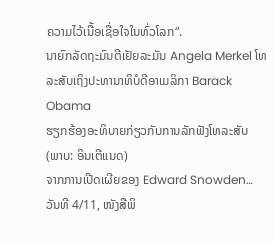ຄວາມໄວ້ເນື້ອເຊື່ອໃຈໃນທົ່ວໂລກ“.
ນາຍົກລັດຖະມົນຕີເຢັຍລະມັນ Angela Merkel ໂທລະສັບເຖິງປະທານາທິບໍດີອາເມລິກາ Barack Obama
ຮຽກຮ້ອງອະທິບາຍກ່ຽວກັບການລັກຟັງໂທລະສັບ
(ພາບ: ອິນເຕີແນດ)
ຈາກການເປີດເຜີຍຂອງ Edward Snowden…
ວັນທີ 4/11, ໜັງສືພິ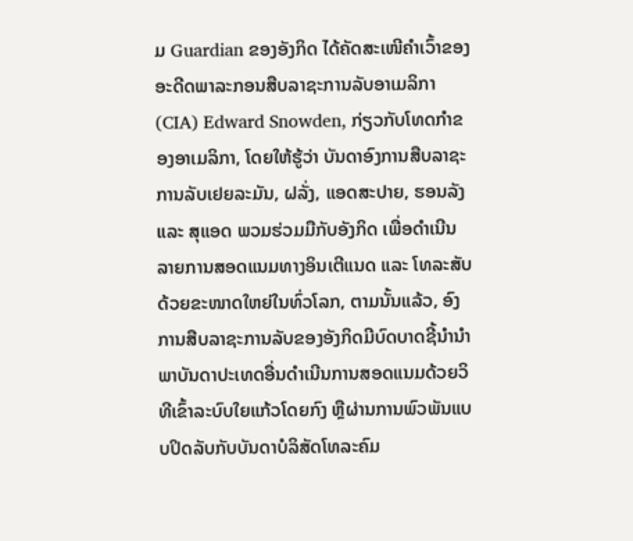ມ Guardian ຂອງອັງກິດ ໄດ້ຄັດສະເໜີຄຳເວົ້າຂອງອະດີດພາລະກອນສືບລາຊະການລັບອາເມລິກາ (CIA) Edward Snowden, ກ່ຽວກັບໂທດກຳຂອງອາເມລິກາ, ໂດຍໃຫ້ຮູ້ວ່າ ບັນດາອົງການສືບລາຊະການລັບເຢຍລະມັນ, ຝລັ່ງ, ແອດສະປາຍ, ຮອນລັງ ແລະ ສຸແອດ ພວມຮ່ວມມືກັບອັງກິດ ເພື່ອດຳເນີນລາຍການສອດແນມທາງອິນເຕີແນດ ແລະ ໂທລະສັບດ້ວຍຂະໜາດໃຫຍ່ໃນທົ່ວໂລກ, ຕາມນັ້ນແລ້ວ, ອົງການສືບລາຊະການລັບຂອງອັງກິດມີບົດບາດຊີ້ນຳນຳພາບັນດາປະເທດອື່ນດຳເນີນການສອດແນມດ້ວຍວິທີເຂົ້າລະບົບໃຍແກ້ວໂດຍກົງ ຫຼືຜ່ານການພົວພັນແບບປິດລັບກັບບັນດາບໍລິສັດໂທລະຄົມ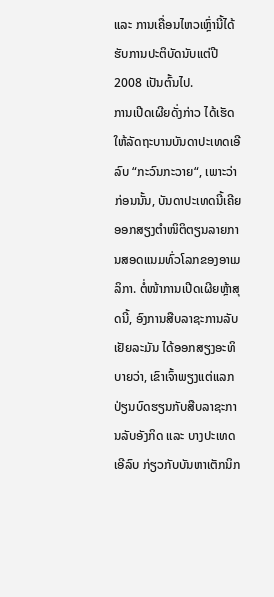ແລະ ການເຄື່ອນໄຫວເຫຼົ່ານີ້ໄດ້ຮັບການປະຕິບັດນັບແຕ່ປີ 2008 ເປັນຕົ້ນໄປ.
ການເປີດເຜີຍດັ່ງກ່າວ ໄດ້ເຮັດໃຫ້ລັດຖະບານບັນດາປະເທດເອີລົບ “ກະວົນກະວາຍ“, ເພາະວ່າກ່ອນນັ້ນ, ບັນດາປະເທດນີ້ເຄີຍອອກສຽງຕຳໜິຕິຕຽນລາຍການສອດແນມທົ່ວໂລກຂອງອາເມລິກາ. ຕໍ່ໜ້າການເປີດເຜີຍຫຼ້າສຸດນີ້, ອົງການສືບລາຊະການລັບເຢັຍລະມັນ ໄດ້ອອກສຽງອະທິບາຍວ່າ, ເຂົາເຈົ້າພຽງແຕ່ແລກປ່ຽນບົດຮຽນກັບສືບລາຊະການລັບອັງກິດ ແລະ ບາງປະເທດເອີລົບ ກ່ຽວກັບບັນຫາເຕັກນິກ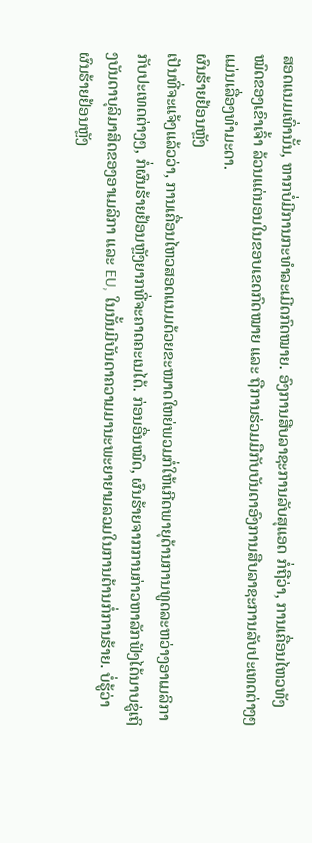ສອດແນມເທົ່ານັ້ນ, ຫາກບໍ່ມີການກະທຳລະເມີດກົດໝາຍ. ອົງການສືບລາຊະການລັບສຸແອດ ກໍ່ຖືວ່າ, ການເຄື່ອນໄຫວທັງໝົດຂອງເຂົາເຈົ້າ ລ້ວນແຕ່ນອນໃນຂອບເຂດກົດໝາຍ ແລະ ຖືການຮ່ວມມືກັບບັນດາອົງການສືບລາຊະການລັບປະເທດຕ່າງໆ ແມ່ນເລື່ອງທຳມະດາ.
ຜົນຮ້າຍຢ້ອນຫຼັງ
ເປັນທີ່ຈະແຈ້ງແລ້ວວ່າ, ການເຄື່ອນໄຫວສອດແນມດ້ວຍຂະໜາດໃຫຍ່ພວມກໍ່ໃຫ້ເກີດພາຍຸດ້ານການທູດລະຫວ່າງອາເມລິກາ ກັບປະເທດຕ່າງໆ, ກໍ່ຜົນຮ້າຍຢ້ອນຫຼັງຍາກທີ່ຈະຄາດຄະເນໄດ້. ກ່ອນອື່ນໝົດ, ຜົນຮ້າຍຈາກການກ່າວຫາລັກຟັງໄດ້ນາບຂູ່ເຖິງບັນດາບຸລິມາສິດຂອງອາເມລິກາ ແລະ EU, ໃນນັ້ນມີບັນດາຄວາມມານະພະຍາຍາມລວມໃນການຕ້ານກໍ່ການຮ້າຍ. ບໍ່ຮູ້ວ່າຜົນຮ້າຍຢ້ອນຫຼັງ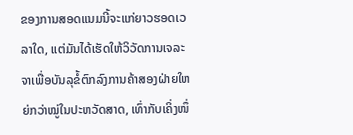ຂອງການສອດແນມນີ້ຈະແກ່ຍາວຮອດເວລາໃດ, ແຕ່ມັນໄດ້ເຮັດໃຫ້ວິວັດການເຈລະຈາເພື່ອບັນລຸຂໍ້ຕົກລົງການຄ້າສອງຝ່າຍໃຫຍ່ກວ່າໝູ່ໃນປະຫວັດສາດ, ເທົ່າກັບເຄິ່ງໜຶ່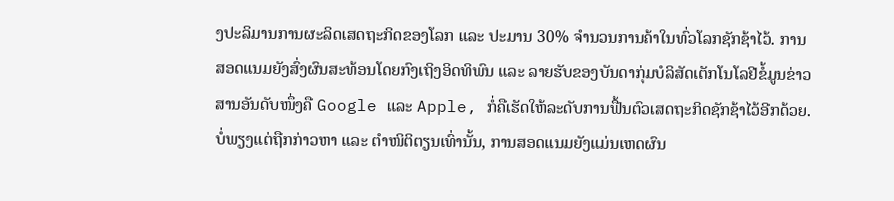ງປະລິມານການຜະລິດເສດຖະກິດຂອງໂລກ ແລະ ປະມານ 30% ຈຳນວນການຄ້າໃນທົ່ວໂລກຊັກຊ້າໄວ້. ການສອດແນມຍັງສົ່ງຜົນສະທ້ອນໂດຍກົງເຖິງອິດທິພົນ ແລະ ລາຍຮັບຂອງບັນດາກຸ່ມບໍລິສັດເຕັກໂນໂລຢີຂໍ້ມູນຂ່າວສານອັນດັບໜຶ່ງຄື Google ແລະ Apple, ກໍ່ຄືເຮັດໃຫ້ລະດັບການຟື້ນຕົວເສດຖະກິດຊັກຊ້າໄວ້ອີກດ້ວຍ.
ບໍ່ພຽງແຕ່ຖືກກ່າວຫາ ແລະ ຕຳໜິຕິຕຽນເທົ່ານັ້ນ, ການສອດແນມຍັງແມ່ນເຫດຜົນ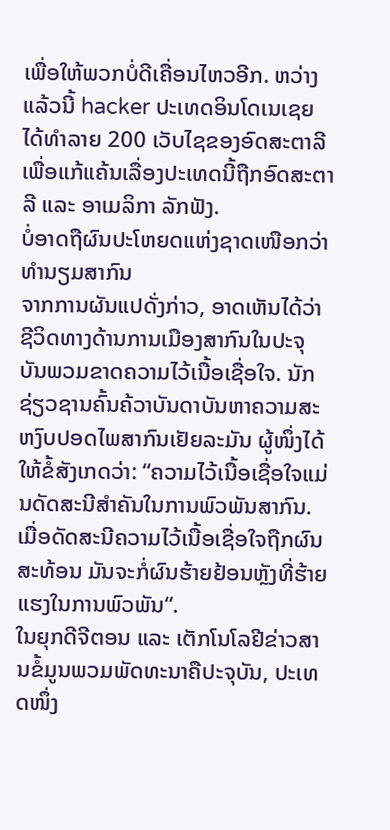ເພື່ອໃຫ້ພວກບໍ່ດີເຄື່ອນໄຫວອີກ. ຫວ່າງແລ້ວນີ້ hacker ປະເທດອິນໂດເນເຊຍ ໄດ້ທຳລາຍ 200 ເວັບໄຊຂອງອົດສະຕາລີ ເພື່ອແກ້ແຄ້ນເລື່ອງປະເທດນີ້ຖືກອົດສະຕາລີ ແລະ ອາເມລິກາ ລັກຟັງ.
ບໍ່ອາດຖືຜົນປະໂຫຍດແຫ່ງຊາດເໜືອກວ່າທຳນຽມສາກົນ
ຈາກການຜັນແປດັ່ງກ່າວ, ອາດເຫັນໄດ້ວ່າ ຊີວິດທາງດ້ານການເມືອງສາກົນໃນປະຈຸບັນພວມຂາດຄວາມໄວ້ເນື້ອເຊື່ອໃຈ. ນັກຊ່ຽວຊານຄົ້ນຄ້ວາບັນດາບັນຫາຄວາມສະຫງົບປອດໄພສາກົນເຢັຍລະມັນ ຜູ້ໜຶ່ງໄດ້ໃຫ້ຂໍ້ສັງເກດວ່າ: “ຄວາມໄວ້ເນື້ອເຊື່ອໃຈແມ່ນດັດສະນີສຳຄັນໃນການພົວພັນສາກົນ. ເມື່ອດັດສະນີຄວາມໄວ້ເນື້ອເຊື່ອໃຈຖືກຜົນສະທ້ອນ ມັນຈະກໍ່ຜົນຮ້າຍຢ້ອນຫຼັງທີ່ຮ້າຍແຮງໃນການພົວພັນ“.
ໃນຍຸກດີຈີຕອນ ແລະ ເຕັກໂນໂລຢີຂ່າວສານຂໍ້ມູນພວມພັດທະນາຄືປະຈຸບັນ, ປະເທດໜຶ່ງ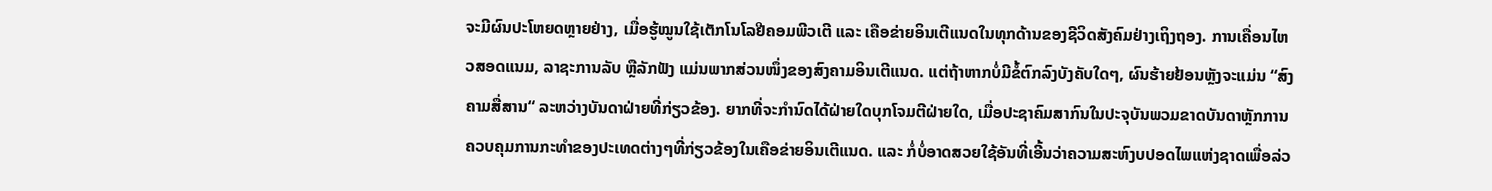ຈະມີຜົນປະໂຫຍດຫຼາຍຢ່າງ, ເມື່ອຮູ້ໝູນໃຊ້ເຕັກໂນໂລຢີຄອມພີວເຕີ ແລະ ເຄືອຂ່າຍອິນເຕີແນດໃນທຸກດ້ານຂອງຊີວິດສັງຄົມຢ່າງເຖິງຖອງ. ການເຄື່ອນໄຫວສອດແນມ, ລາຊະການລັບ ຫຼືລັກຟັງ ແມ່ນພາກສ່ວນໜຶ່ງຂອງສົງຄາມອິນເຕີແນດ. ແຕ່ຖ້າຫາກບໍ່ມີຂໍ້ຕົກລົງບັງຄັບໃດໆ, ຜົນຮ້າຍຢ້ອນຫຼັງຈະແມ່ນ “ສົງຄາມສື່ສານ“ ລະຫວ່າງບັນດາຝ່າຍທີ່ກ່ຽວຂ້ອງ. ຍາກທີ່ຈະກຳນົດໄດ້ຝ່າຍໃດບຸກໂຈມຕີຝ່າຍໃດ, ເມື່ອປະຊາຄົມສາກົນໃນປະຈຸບັນພວມຂາດບັນດາຫຼັກການຄວບຄຸມການກະທຳຂອງປະເທດຕ່າງໆທີ່ກ່ຽວຂ້ອງໃນເຄືອຂ່າຍອິນເຕີແນດ. ແລະ ກໍ່ບໍ່ອາດສວຍໃຊ້ອັນທີ່ເອີ້ນວ່າຄວາມສະຫົງບປອດໄພແຫ່ງຊາດເພື່ອລ່ວ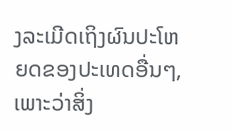ງລະເມີດເຖິງຜົນປະໂຫຍດຂອງປະເທດອື່ນໆ, ເພາະວ່າສິ່ງ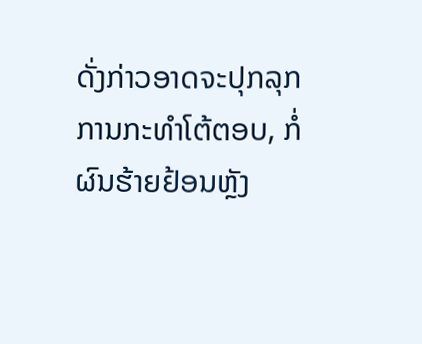ດັ່ງກ່າວອາດຈະປຸກລຸກການກະທຳໂຕ້ຕອບ, ກໍ່ຜົນຮ້າຍຢ້ອນຫຼັງ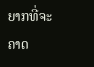ຍາກທີ່ຈະຄາດ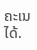ຄະເນໄດ້.